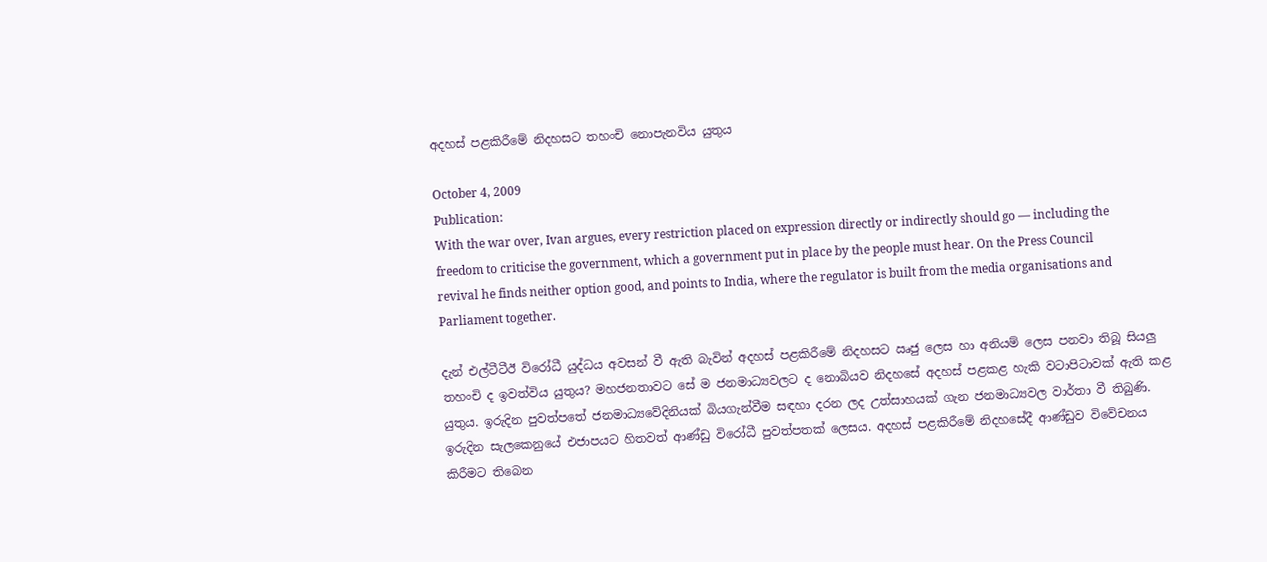අදහස් පළකිරීමේ නිදහසට තහංචි නොපැනවිය යුතුය

October 4, 2009
Publication:
With the war over, Ivan argues, every restriction placed on expression directly or indirectly should go — including the freedom to criticise the government, which a government put in place by the people must hear. On the Press Council revival he finds neither option good, and points to India, where the regulator is built from the media organisations and Parliament together.

දැන් එල්ටීටීඊ විරෝධී යුද්ධය අවසන් වී ඇති බැවින් අදහස් පළකිරීමේ නිදහසට ඍජු ලෙස හා අනියම් ලෙස පනවා තිබූ සියලු තහංචි ද ඉවත්විය යුතුය? මහජනතාවට සේ ම ජනමාධ්‍යවලට ද නොබියව නිදහසේ අදහස් පළකළ හැකි වටාපිටාවක් ඇති කළ යුතුය. ඉරුදින පුවත්පතේ ජනමාධ්‍යවේදිනියක් බියගැන්වීම සඳහා දරන ලද උත්සාහයක් ගැන ජනමාධ්‍යවල වාර්තා වී තිබුණි. ඉරුදින සැලකෙනුයේ එජාපයට හිතවත් ආණ්ඩු විරෝධී පුවත්පතක් ලෙසය. අදහස් පළකිරීමේ නිදහසේදී ආණ්ඩුව විවේචනය කිරීමට තිබෙන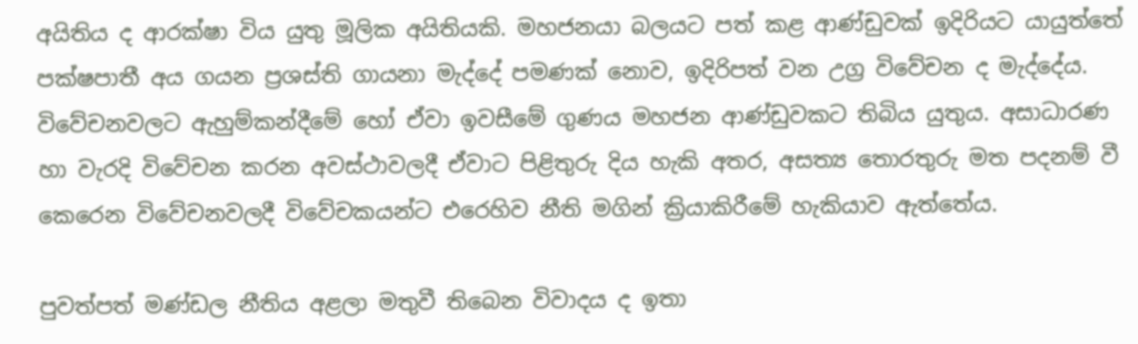අයිතිය ද ආරක්ෂා විය යුතු මූලික අයිතියකි. මහජනයා බලයට පත් කළ ආණ්ඩුවක් ඉදිරියට යායුත්තේ පක්ෂපාතී අය ගයන ප්‍රශස්ති ගායනා මැද්දේ පමණක් නොව, ඉදිරිපත් වන උග්‍ර විවේචන ද මැද්දේය. විවේචනවලට ඇහුම්කන්දීමේ හෝ ඒවා ඉවසීමේ ගුණය මහජන ආණ්ඩුවකට තිබිය යුතුය. අසාධාරණ හා වැරදි විවේචන කරන අවස්ථාවලදී ඒවාට පිළිතුරු දිය හැකි අතර, අසත්‍ය තොරතුරු මත පදනම් වී කෙරෙන විවේචනවලදී විවේචකයන්ට එරෙහිව නීති මගින් ක්‍රියාකිරීමේ හැකියාව ඇත්තේය.

පුවත්පත් මණ්ඩල නීතිය අළලා මතුවී තිබෙන විවාදය ද ඉතා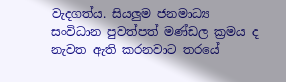වැදගත්ය. සියලුම ජනමාධ්‍ය සංවිධාන පුවත්පත් මණ්ඩල ක්‍රමය ද නැවත ඇති කරනවාට තරයේ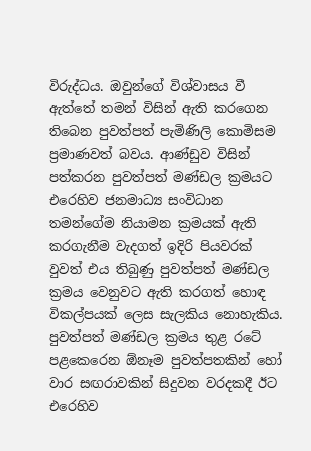විරුද්ධය. ඔවුන්ගේ විශ්වාසය වී ඇත්තේ තමන් විසින් ඇති කරගෙන තිබෙන පුවත්පත් පැමිණිලි කොමිසම ප්‍රමාණවත් බවය. ආණ්ඩුව විසින් පත්කරන පුවත්පත් මණ්ඩල ක්‍රමයට එරෙහිව ජනමාධ්‍ය සංවිධාන තමන්ගේම නියාමන ක්‍රමයක් ඇති කරගැනීම වැදගත් ඉදිරි පියවරක් වුවත් එය තිබුණු පුවත්පත් මණ්ඩල ක්‍රමය වෙනුවට ඇති කරගත් හොඳ විකල්පයක් ලෙස සැලකිය නොහැකිය. පුවත්පත් මණ්ඩල ක්‍රමය තුළ රටේ පළකෙරෙන ඕනෑම පුවත්පතකින් හෝ වාර සඟරාවකින් සිදුවන වරදකදී ඊට එරෙහිව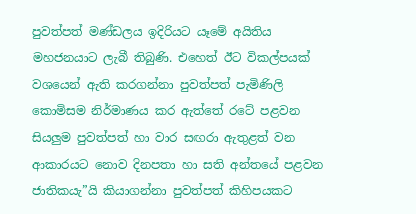පුවත්පත් මණ්ඩලය ඉදිරියට යෑමේ අයිතිය මහජනයාට ලැබී තිබුණි. එහෙත් ඊට විකල්පයක් වශයෙන් ඇති කරගන්නා පුවත්පත් පැමිණිලි කොමිසම නිර්මාණය කර ඇත්තේ රටේ පළවන සියලුම පුවත්පත් හා වාර සඟරා ඇතුළත් වන ආකාරයට නොව දිනපතා හා සති අන්තයේ පළවන ජාතිකයැ”යි කියාගන්නා පුවත්පත් කිහිපයකට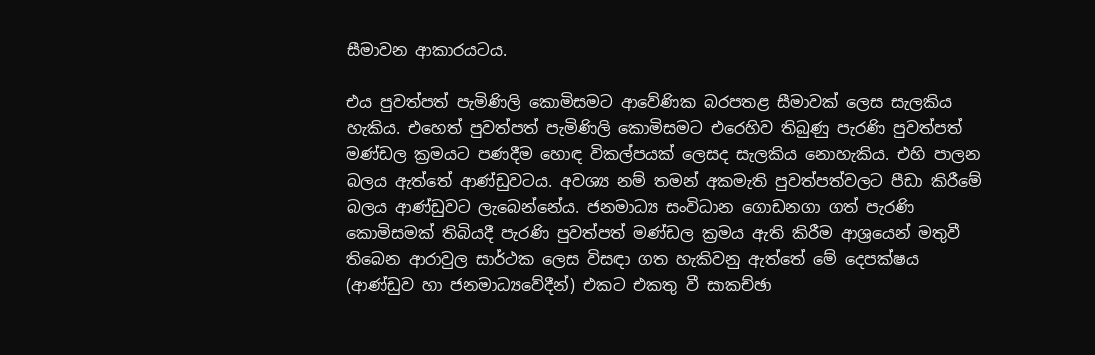සීමාවන ආකාරයටය.

එය පුවත්පත් පැමිණිලි කොමිසමට ආවේණික බරපතළ සීමාවක් ලෙස සැලකිය හැකිය. එහෙත් පුවත්පත් පැමිණිලි කොමිසමට එරෙහිව තිබුණු පැරණි පුවත්පත් මණ්ඩල ක්‍රමයට පණදීම හොඳ විකල්පයක් ලෙසද සැලකිය නොහැකිය. එහි පාලන බලය ඇත්තේ ආණ්ඩුවටය. අවශ්‍ය නම් තමන් අකමැති පුවත්පත්වලට පීඩා කිරීමේ බලය ආණ්ඩුවට ලැබෙන්නේය. ජනමාධ්‍ය සංවිධාන ගොඩනගා ගත් පැරණි කොමිසමක් තිබියදී පැරණි පුවත්පත් මණ්ඩල ක්‍රමය ඇති කිරීම ආශ්‍රයෙන් මතුවී තිබෙන ආරාවුල සාර්ථක ලෙස විසඳා ගත හැකිවනු ඇත්තේ මේ දෙපක්ෂය (ආණ්ඩුව හා ජනමාධ්‍යවේදීන්) එකට එකතු වී සාකච්ඡා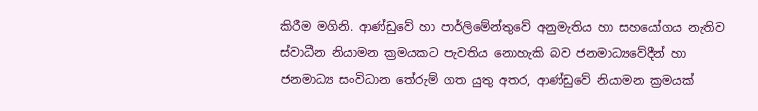කිරීම මගිනි. ආණ්ඩුවේ හා පාර්ලිමේන්තුවේ අනුමැතිය හා සහයෝගය නැතිව ස්වාධීන නියාමන ක්‍රමයකට පැවතිය නොහැකි බව ජනමාධ්‍යවේදීන් හා ජනමාධ්‍ය සංවිධාන තේරුම් ගත යුතු අතර, ආණ්ඩුවේ නියාමන ක්‍රමයක්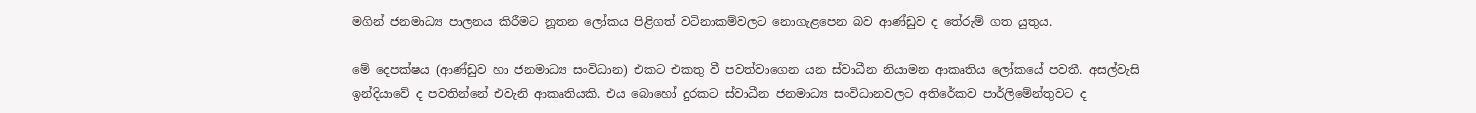මගින් ජනමාධ්‍ය පාලනය කිරීමට නූතන ලෝකය පිළිගත් වටිනාකම්වලට නොගැළපෙන බව ආණ්ඩුව ද තේරුම් ගත යුතුය.

මේ දෙපක්ෂය (ආණ්ඩුව හා ජනමාධ්‍ය සංවිධාන) එකට එකතු වී පවත්වාගෙන යන ස්වාධීන නියාමන ආකෘතිය ලෝකයේ පවතී. අසල්වැසි ඉන්දියාවේ ද පවතින්නේ එවැනි ආකෘතියකි. එය බොහෝ දුරකට ස්වාධීන ජනමාධ්‍ය සංවිධානවලට අතිරේකව පාර්ලිමේන්තුවට ද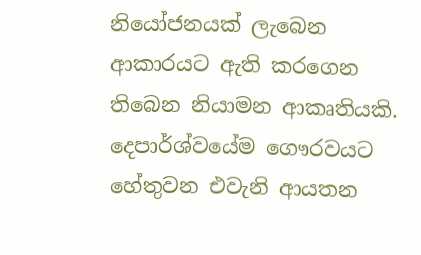නියෝජනයක් ලැබෙන ආකාරයට ඇති කරගෙන තිබෙන නියාමන ආකෘතියකි. දෙපාර්ශ්වයේම ගෞරවයට හේතුවන එවැනි ආයතන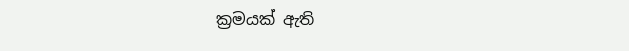ක්‍රමයක් ඇති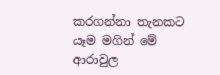කරගන්නා තැනකට යෑම මගින් මේ ආරාවුල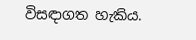විසඳාගත හැකිය.